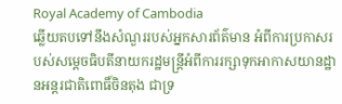Royal Academy of Cambodia
ឆ្លើយតបទៅនឹងសំណួររបស់អ្នកសារព័ត៌មាន អំពីការប្រកាសរបស់សម្ដេចធិបតីនាយករដ្ឋមន្ត្រីអំពីការរក្សាទុកអាកាសយានដ្ឋានអន្តរជាតិពោធិ៍ចិនតុង ជាទ្រ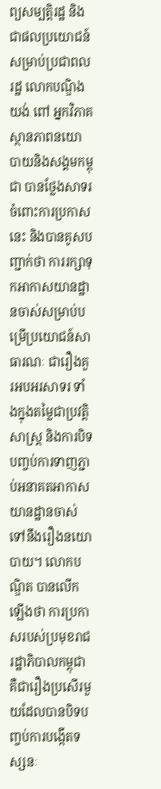ព្យសម្បត្តិរដ្ឋ និងជាផលប្រយោជន៍សម្រាប់ប្រជាពលរដ្ឋ លោកបណ្ឌិង យង់ ពៅ អ្នកវិភាគស្ថានភាពនយោបាយនិងសង្គមកម្ពុជា បានថ្លែងសាទរចំពោះការប្រកាសនេះ និងបានគូសបញ្ជាក់ថា ការរក្សាទុកអាកាសយានដ្ឋានចាស់សម្រាប់បម្រើប្រយោជន៍សាធារណៈ ជារឿងគួរអបអរសាទរ ទាំងក្នុងតម្លៃជាប្រវត្តិសាស្ត្រ និងការបិទបញ្ចប់ការទាញភ្ជាប់អនាគតអាកាសយានដ្ឋានចាស់ទៅនឹងរឿងនយោបាយ។ លោកបណ្ឌិត បានលើកឡើងថា ការប្រកាសរបស់ប្រមុខរាជរដ្ឋាភិបាលកម្ពុជា គឺជារឿងប្រសើរមួយដែលបានបិទបញ្ចប់ការបង្កើតទស្សនៈ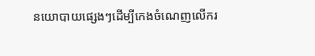នយោបាយផ្សេងៗដើម្បីកេងចំណេញលើករ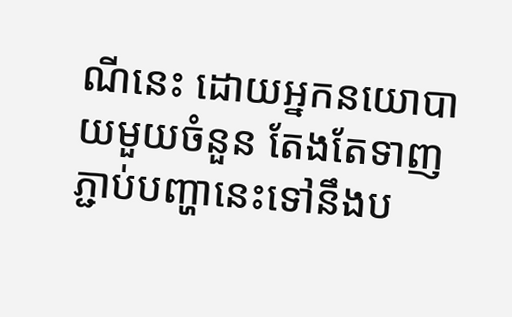ណីនេះ ដោយអ្នកនយោបាយមួយចំនួន តែងតែទាញភ្ជាប់បញ្ហានេះទៅនឹងប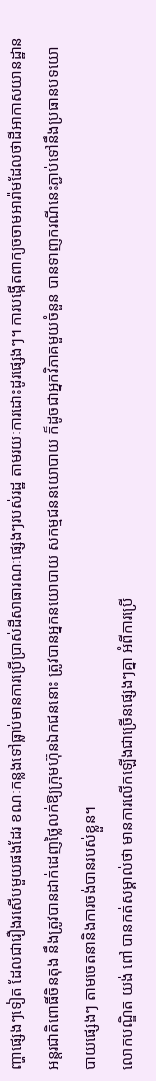ញ្ហាផ្សេងៗទៀត ដែលជារឿងរសើបមួយផងដែរ ខណៈកន្លងទៅធ្លាប់មានការប្រើប្រាស់ដីសាធារណៈផ្សេងៗរបស់រដ្ឋ តាមរយៈការដោះដូរផ្សេងៗ។ ការបង្កើតពាក្យចចាមអារ៉ាមដែលថាដីអាកាសយានដ្ឋានអន្តរជាតិពោធិ៍ចិនតុង នឹងត្រូវបានដាក់ដេញថ្លៃលក់ឱ្យក្រុមហ៊ុនឯកជននោះ ត្រូវបានអ្នកនយោបាយ សកម្មជននយោបាយ ក៏ដូចជាអ្នកវិភាគមួយចំនួន បានទាញករណីនេះភ្ជាប់ទៅនឹងប្រធានបទយោបាយផ្សេងៗ តាមចេតនានិងការចង់បានរបស់ខ្លួន។
លោកបណ្ឌិត យង់ ពៅ បានកត់សម្គាល់ថា មានការលើកឡើងជាច្រើនផ្សេងៗគ្នា អំពីការប្រើ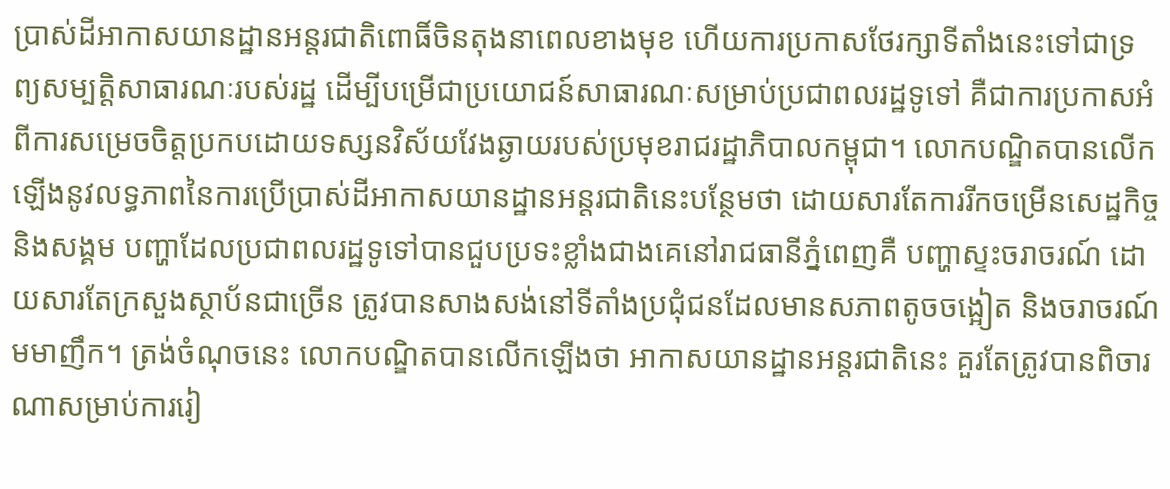ប្រាស់ដីអាកាសយានដ្ឋានអន្តរជាតិពោធិ៍ចិនតុងនាពេលខាងមុខ ហើយការប្រកាសថែរក្សាទីតាំងនេះទៅជាទ្រព្យសម្បត្តិសាធារណៈរបស់រដ្ឋ ដើម្បីបម្រើជាប្រយោជន៍សាធារណៈសម្រាប់ប្រជាពលរដ្ឋទូទៅ គឺជាការប្រកាសអំពីការសម្រេចចិត្តប្រកបដោយទស្សនវិស័យវែងឆ្ងាយរបស់ប្រមុខរាជរដ្ឋាភិបាលកម្ពុជា។ លោកបណ្ឌិតបានលើកឡើងនូវលទ្ធភាពនៃការប្រើប្រាស់ដីអាកាសយានដ្ឋានអន្តរជាតិនេះបន្ថែមថា ដោយសារតែការរីកចម្រើនសេដ្ឋកិច្ចនិងសង្គម បញ្ហាដែលប្រជាពលរដ្ឋទូទៅបានជួបប្រទះខ្លាំងជាងគេនៅរាជធានីភ្នំពេញគឺ បញ្ហាស្ទះចរាចរណ៍ ដោយសារតែក្រសួងស្ថាប័នជាច្រើន ត្រូវបានសាងសង់នៅទីតាំងប្រជុំជនដែលមានសភាពតូចចង្អៀត និងចរាចរណ៍មមាញឹក។ ត្រង់ចំណុចនេះ លោកបណ្ឌិតបានលើកឡើងថា អាកាសយានដ្ឋានអន្តរជាតិនេះ គួរតែត្រូវបានពិចារណាសម្រាប់ការរៀ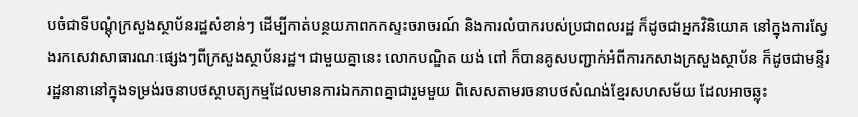បចំជាទីបណ្ដុំក្រសួងស្ថាប័នរដ្ឋសំខាន់ៗ ដើម្បីកាត់បន្ថយភាពកកស្ទះចរាចរណ៍ និងការលំបាករបស់ប្រជាពលរដ្ឋ ក៏ដូចជាអ្នកវិនិយោគ នៅក្នុងការស្វែងរកសេវាសាធារណៈផ្សេងៗពីក្រសួងស្ថាប័នរដ្ឋ។ ជាមួយគ្នានេះ លោកបណ្ឌិត យង់ ពៅ ក៏បានគូសបញ្ជាក់អំពីការកសាងក្រសួងស្ថាប័ន ក៏ដូចជាមន្ទីររដ្ឋនានានៅក្នុងទម្រង់រចនាបថស្ថាបត្យកម្មដែលមានការឯកភាពគ្នាជារួមមួយ ពិសេសតាមរចនាបថសំណង់ខ្មែរសហសម័យ ដែលអាចឆ្លុះ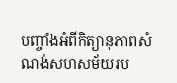បញ្ចាំងអំពីកិត្យានុភាពសំណង់សហសម័យរប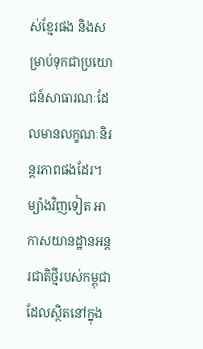ស់ខ្មែរផង និងសម្រាប់ទុកជាប្រយោជន៍សាធារណៈដែលមានលក្ខណៈនិរន្តរភាពផងដែរ។
ម្យ៉ាងវិញទៀត អាកាសយានដ្ឋានអន្តរជាតិថ្មីរបស់កម្ពុជា ដែលស្ថិតនៅក្នុង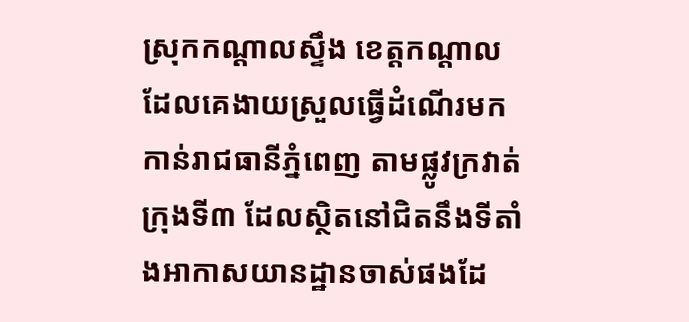ស្រុកកណ្ដាលស្ទឹង ខេត្តកណ្ដាល ដែលគេងាយស្រួលធ្វើដំណើរមកកាន់រាជធានីភ្នំពេញ តាមផ្លូវក្រវាត់ក្រុងទី៣ ដែលស្ថិតនៅជិតនឹងទីតាំងអាកាសយានដ្ឋានចាស់ផងដែ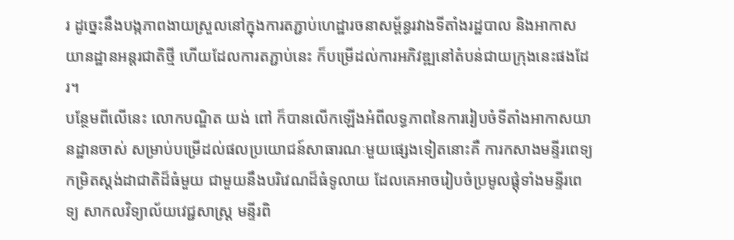រ ដូច្នេះនឹងបង្កភាពងាយស្រួលនៅក្នុងការតភ្ជាប់ហេដ្ឋារចនាសម្ព័ន្ធរវាងទីតាំងរដ្ឋបាល និងអាកាសយានដ្ឋានអន្តរជាតិថ្មី ហើយដែលការតភ្ជាប់នេះ ក៏បម្រើដល់ការអភិវឌ្ឍនៅតំបន់ជាយក្រុងនេះផងដែរ។
បន្ថែមពីលើនេះ លោកបណ្ឌិត យង់ ពៅ ក៏បានលើកឡើងអំពីលទ្ធភាពនៃការរៀបចំទីតាំងអាកាសយានដ្ឋានចាស់ សម្រាប់បម្រើដល់ផលប្រយោជន៍សាធារណៈមួយផ្សេងទៀតនោះគឺ ការកសាងមន្ទីរពេទ្យកម្រិតស្តង់ដាជាតិដ៏ធំមួយ ជាមួយនឹងបរិវេណដ៏ធំទូលាយ ដែលគេអាចរៀបចំប្រមូលផ្ដុំទាំងមន្ទីរពេទ្យ សាកលវិទ្យាល័យវេជ្ជសាស្ត្រ មន្ទីរពិ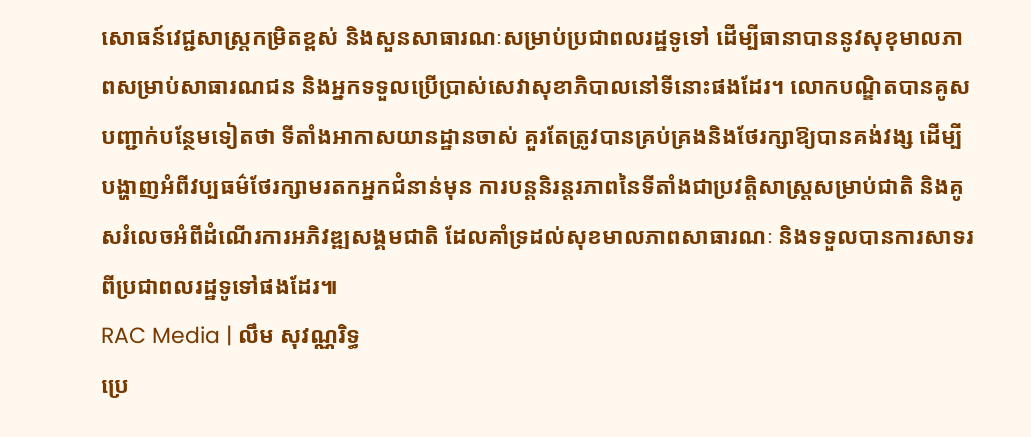សោធន៍វេជ្ជសាស្ត្រកម្រិតខ្ពស់ និងសួនសាធារណៈសម្រាប់ប្រជាពលរដ្ឋទូទៅ ដើម្បីធានាបាននូវសុខុមាលភាពសម្រាប់សាធារណជន និងអ្នកទទួលប្រើប្រាស់សេវាសុខាភិបាលនៅទីនោះផងដែរ។ លោកបណ្ឌិតបានគូសបញ្ជាក់បន្ថែមទៀតថា ទីតាំងអាកាសយានដ្ឋានចាស់ គួរតែត្រូវបានគ្រប់គ្រងនិងថែរក្សាឱ្យបានគង់វង្ស ដើម្បីបង្ហាញអំពីវប្បធម៌ថែរក្សាមរតកអ្នកជំនាន់មុន ការបន្តនិរន្តរភាពនៃទីតាំងជាប្រវត្តិសាស្ត្រសម្រាប់ជាតិ និងគូសរំលេចអំពីដំណើរការអភិវឌ្ឍសង្គមជាតិ ដែលគាំទ្រដល់សុខមាលភាពសាធារណៈ និងទទួលបានការសាទរពីប្រជាពលរដ្ឋទូទៅផងដែរ៕
RAC Media | លឹម សុវណ្ណរិទ្ធ
ប្រេ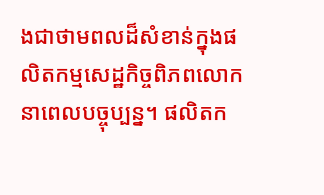ងជាថាមពលដ៏សំខាន់ក្នុងផលិតកម្មសេដ្ឋកិច្ចពិភពលោកនាពេលបច្ចុប្បន្ន។ ផលិតក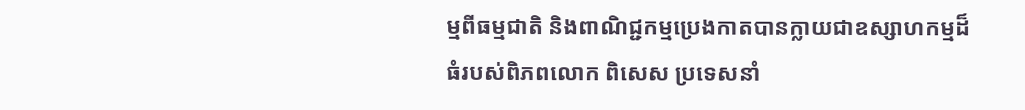ម្មពីធម្មជាតិ និងពាណិជ្ជកម្មប្រេងកាតបានក្លាយជាឧស្សាហកម្មដ៏ធំរបស់ពិភពលោក ពិសេស ប្រទេសនាំ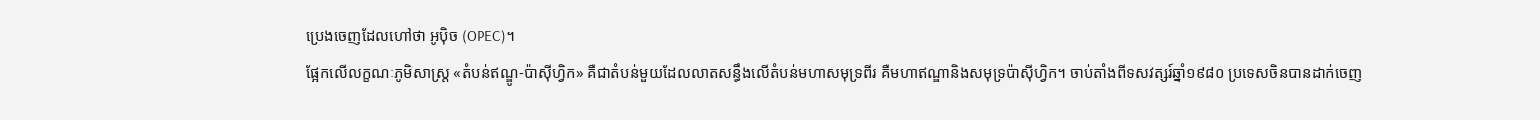ប្រេងចេញដែលហៅថា អូប៉ិច (OPEC)។
ផ្អែកលើលក្ខណៈភូមិសាស្ត្រ «តំបន់ឥណ្ឌូ-ប៉ាស៊ីហ្វិក» គឺជាតំបន់មួយដែលលាតសន្ធឹងលើតំបន់មហាសមុទ្រពីរ គឺមហាឥណ្ឌានិងសមុទ្រប៉ាស៊ីហ្វិក។ ចាប់តាំងពីទសវត្សរ៍ឆ្នាំ១៩៨០ ប្រទេសចិនបានដាក់ចេញ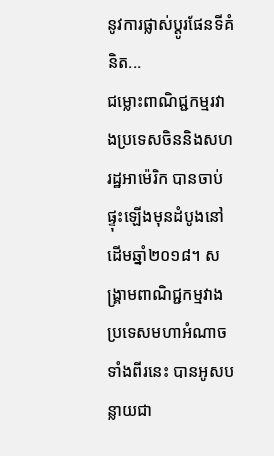នូវការផ្លាស់ប្តូរផែនទីគំនិត...
ជម្លោះពាណិជ្ជកម្មរវាងប្រទេសចិននិងសហរដ្ឋអាម៉េរិក បានចាប់ផ្ទុះឡើងមុនដំបូងនៅដើមឆ្នាំ២០១៨។ សង្រ្គាមពាណិជ្ជកម្មវាងប្រទេសមហាអំណាចទាំងពីរនេះ បានអូសបន្លាយជា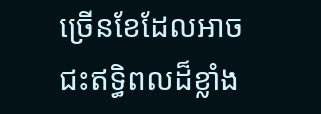ច្រើនខែដែលអាចជះឥទ្ធិពលដ៏ខ្លាំង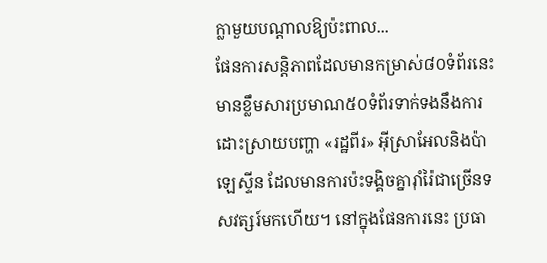ក្លាមួយបណ្តាលឱ្យប៉ះពាល...
ផែនការសន្តិភាពដែលមានកម្រាស់៨០ទំព័រនេះ មានខ្លឹមសារប្រមាណ៥០ទំព័រទាក់ទងនឹងការដោះស្រាយបញ្ហា «រដ្ឋពីរ» អ៊ីស្រាអែលនិងប៉ាឡេស្ទីន ដែលមានការប៉ះទង្គិចគ្នារ៉ាំរ៉ៃជាច្រើនទសវត្សរ៍មកហើយ។ នៅក្នុងផែនការនេះ ប្រធា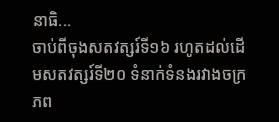នាធិ...
ចាប់ពីចុងសតវត្សរ៍ទី១៦ រហូតដល់ដើមសតវត្សរ៍ទី២០ ទំនាក់ទំនងរវាងចក្រភព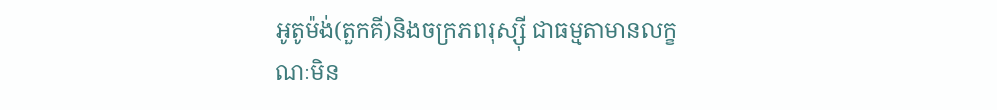អូតូម៉ង់(តួកគី)និងចក្រភពរុស្ស៊ី ជាធម្មតាមានលក្ខណៈមិន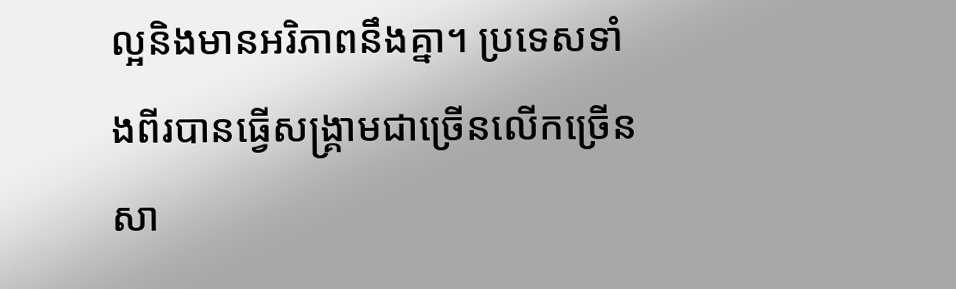ល្អនិងមានអរិភាពនឹងគ្នា។ ប្រទេសទាំងពីរបានធ្វើសង្គ្រាមជាច្រើនលើកច្រើនសា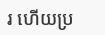រ ហើយប្រ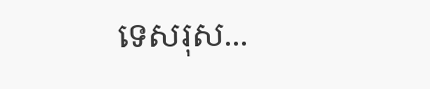ទេសរុស...